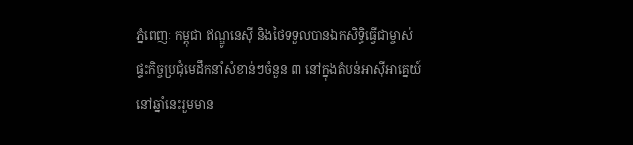ភ្នំពេញៈ កម្ពុជា ឥណ្ឌូនេស៊ី និងថៃទទួលបានឯកសិទ្ធិធ្វើជាម្ចាស់ផ្ទះកិច្ចប្រជុំមេដឹកនាំសំខាន់ៗចំនួន ៣ នៅក្នុងតំបន់អាស៊ីអាគ្នេយ៍នៅឆ្នាំនេះរួមមាន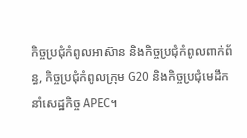កិច្ចប្រជុំកំពូលអាស៊ាន និងកិច្ចប្រជុំកំពូលពាក់ព័ន្ធ, កិច្ចប្រជុំកំពូលក្រុម G20 និងកិច្ចប្រជុំមេដឹកនាំសេដ្ឋកិច្ច APEC។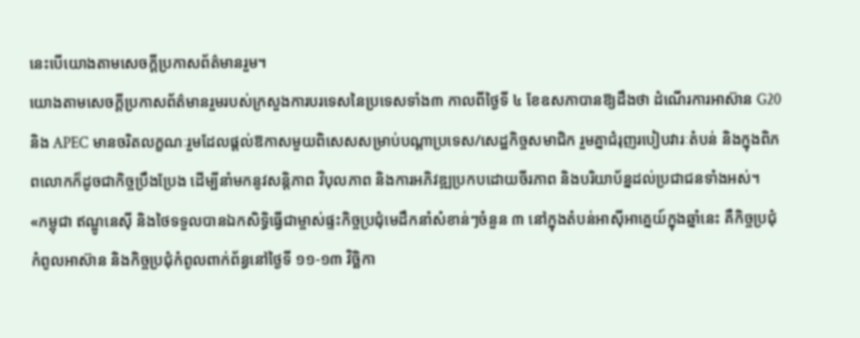នេះបើយោងតាមសេចក្ដីប្រកាសព័ត៌មានរួម។
យោងតាមសេចក្តីប្រកាសព័ត៌មានរួមរបស់ក្រសួងការបរទេសនៃប្រទេសទាំង៣ កាលពីថ្ងៃទី ៤ ខែឧសភាបានឱ្យដឹងថា ដំណើរការអាស៊ាន G20 និង APEC មានចរិតលក្ខណៈរួមដែលផ្តល់ឱកាសមួយពិសេសសម្រាប់បណ្តាប្រទេស/សេដ្ឋកិច្ចសមាជិក រួមគ្នាជំរុញរបៀបវារៈតំបន់ និងក្នុងពិភពលោកក៏ដូចជាកិច្ចប្រឹងប្រែង ដើម្បីនាំមកនូវសន្តិភាព វិបុលភាព និងការអភិវឌ្ឍប្រកបដោយចីរភាព និងបរិយាប័ន្នដល់ប្រជាជនទាំងអស់។
«កម្ពុជា ឥណ្ឌូនេស៊ី និងថៃទទួលបានឯកសិទ្ធិធ្វើជាម្ចាស់ផ្ទះកិច្ចប្រជុំមេដឹកនាំសំខាន់ៗចំនួន ៣ នៅក្នុងតំបន់អាស៊ីអាគ្នេយ៍ក្នុងឆ្នាំនេះ គឺកិច្ចប្រជុំកំពូលអាស៊ាន និងកិច្ចប្រជុំកំពូលពាក់ព័ន្ធនៅថ្ងៃទី ១១-១៣ វិច្ឆិកា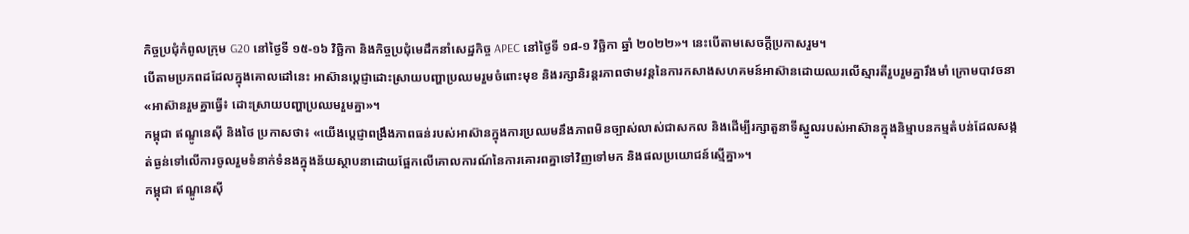កិច្ចប្រជុំកំពូលក្រុម G20 នៅថ្ងៃទី ១៥-១៦ វិច្ឆិកា និងកិច្ចប្រជុំមេដឹកនាំសេដ្ឋកិច្ច APEC នៅថ្ងៃទី ១៨-១ វិច្ឆិកា ឆ្នាំ ២០២២»។ នេះបើតាមសេចក្ដីប្រកាសរួម។
បើតាមប្រភពដដែលក្នុងគោលដៅនេះ អាស៊ានប្តេជ្ញាដោះស្រាយបញ្ហាប្រឈមរួមចំពោះមុខ និងរក្សានិរន្តរភាពថាមវន្តនៃការកសាងសហគមន៍អាស៊ានដោយឈរលើស្មារតីរួបរួមគ្នារឹងមាំ ក្រោមបាវចនា «អាស៊ានរួមគ្នាធ្វើ៖ ដោះស្រាយបញ្ហាប្រឈមរួមគ្នា»។
កម្ពុជា ឥណ្ឌូនេស៊ី និងថៃ ប្រកាសថា៖ «យើងប្តេជ្ញាពង្រឹងភាពធន់របស់អាស៊ានក្នុងការប្រឈមនឹងភាពមិនច្បាស់លាស់ជាសកល និងដើម្បីរក្សាតួនាទីស្នូលរបស់អាស៊ានក្នុងនិម្មាបនកម្មតំបន់ដែលសង្កត់ធ្ងន់ទៅលើការចូលរួមទំនាក់ទំនងក្នុងន័យស្ថាបនាដោយផ្អែកលើគោលការណ៍នៃការគោរពគ្នាទៅវិញទៅមក និងផលប្រយោជន៍ស្មើគ្នា»។
កម្ពុជា ឥណ្ឌូនេស៊ី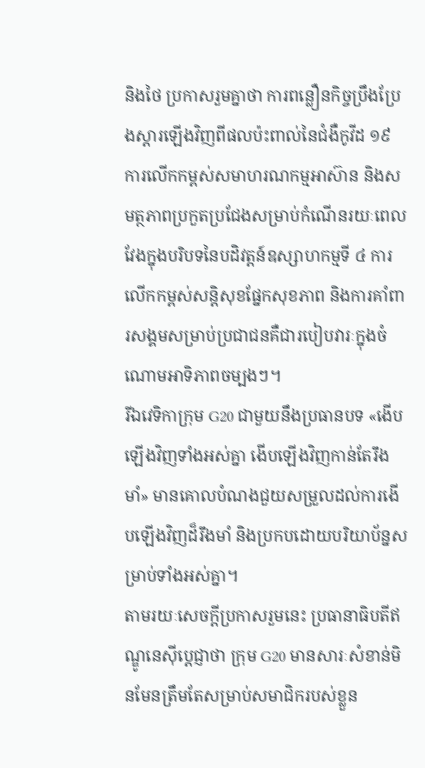និងថៃ ប្រកាសរួមគ្នាថា ការពន្លឿនកិច្ចប្រឹងប្រែងស្តារឡើងវិញពីផលប៉ះពាល់នៃជំងឺកូវីដ ១៩ ការលើកកម្ពស់សមាហរណកម្មអាស៊ាន និងសមត្ថភាពប្រកួតប្រជែងសម្រាប់កំណើនរយៈពេលវែងក្នុងបរិបទនៃបដិវត្តន៍ឧស្សាហកម្មទី ៤ ការលើកកម្ពស់សន្តិសុខផ្នែកសុខភាព និងការគាំពារសង្គមសម្រាប់ប្រជាជនគឺជារបៀបវារៈក្នុងចំណោមអាទិភាពចម្បងៗ។
រីឯវេទិកាក្រុម G20 ជាមួយនឹងប្រធានបទ «ងើបឡើងវិញទាំងអស់គ្នា ងើបឡើងវិញកាន់តែរឹងមាំ» មានគោលបំណងជួយសម្រួលដល់ការងើបឡើងវិញដ៏រឹងមាំ និងប្រកបដោយបរិយាប័ន្នសម្រាប់ទាំងអស់គ្នា។
តាមរយៈសេចក្ដីប្រកាសរួមនេះ ប្រធានាធិបតីឥណ្ឌូនេស៊ីប្តេជ្ញាថា ក្រុម G20 មានសារៈសំខាន់មិនមែនត្រឹមតែសម្រាប់សមាជិករបស់ខ្លួន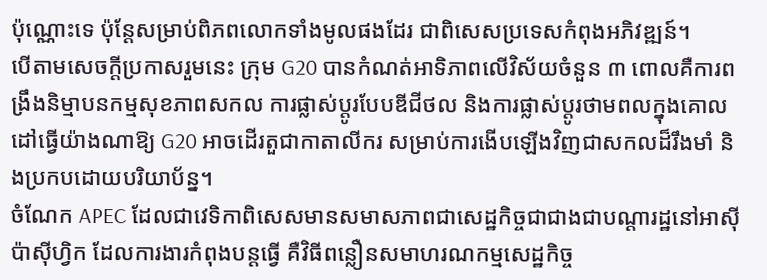ប៉ុណ្ណោះទេ ប៉ុន្តែសម្រាប់ពិភពលោកទាំងមូលផងដែរ ជាពិសេសប្រទេសកំពុងអភិវឌ្ឍន៍។
បើតាមសេចក្ដីប្រកាសរួមនេះ ក្រុម G20 បានកំណត់អាទិភាពលើវិស័យចំនួន ៣ ពោលគឺការពង្រឹងនិម្មាបនកម្មសុខភាពសកល ការផ្លាស់ប្តូរបែបឌីជីថល និងការផ្លាស់ប្តូរថាមពលក្នុងគោលដៅធ្វើយ៉ាងណាឱ្យ G20 អាចដើរតួជាកាតាលីករ សម្រាប់ការងើបឡើងវិញជាសកលដ៏រឹងមាំ និងប្រកបដោយបរិយាប័ន្ន។
ចំណែក APEC ដែលជាវេទិកាពិសេសមានសមាសភាពជាសេដ្ឋកិច្ចជាជាងជាបណ្តារដ្ឋនៅអាស៊ីប៉ាស៊ីហ្វិក ដែលការងារកំពុងបន្តធ្វើ គឺវិធីពន្លឿនសមាហរណកម្មសេដ្ឋកិច្ច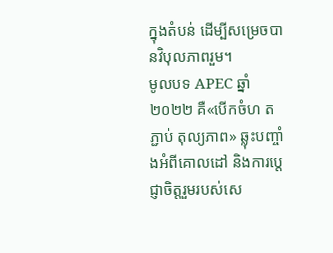ក្នុងតំបន់ ដើម្បីសម្រេចបានវិបុលភាពរួម។
មូលបទ APEC ឆ្នាំ ២០២២ គឺ«បើកចំហ តភ្ជាប់ តុល្យភាព» ឆ្លុះបញ្ចាំងអំពីគោលដៅ និងការប្តេជ្ញាចិត្តរួមរបស់សេ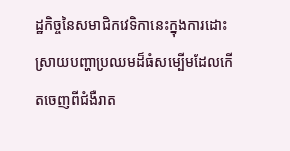ដ្ឋកិច្ចនៃសមាជិកវេទិកានេះក្នុងការដោះស្រាយបញ្ហាប្រឈមដ៏ធំសម្បើមដែលកើតចេញពីជំងឺរាត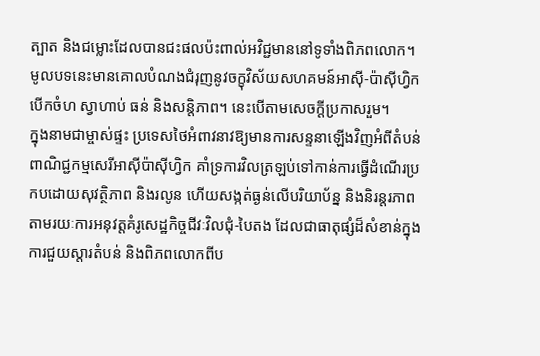ត្បាត និងជម្លោះដែលបានជះផលប៉ះពាល់អវិជ្ជមាននៅទូទាំងពិភពលោក។ មូលបទនេះមានគោលបំណងជំរុញនូវចក្ខុវិស័យសហគមន៍អាស៊ី-ប៉ាស៊ីហ្វិកបើកចំហ ស្វាហាប់ ធន់ និងសន្តិភាព។ នេះបើតាមសេចក្ដីប្រកាសរួម។
ក្នុងនាមជាម្ចាស់ផ្ទះ ប្រទេសថៃអំពាវនាវឱ្យមានការសន្ទនាឡើងវិញអំពីតំបន់ពាណិជ្ជកម្មសេរីអាស៊ីប៉ាស៊ីហ្វិក គាំទ្រការវិលត្រឡប់ទៅកាន់ការធ្វើដំណើរប្រកបដោយសុវត្ថិភាព និងរលូន ហើយសង្កត់ធ្ងន់លើបរិយាប័ន្ន និងនិរន្តរភាព តាមរយៈការអនុវត្តគំរូសេដ្ឋកិច្ចជីវៈវិលជុំ-បៃតង ដែលជាធាតុផ្សំដ៏សំខាន់ក្នុងការជួយស្តារតំបន់ និងពិភពលោកពីប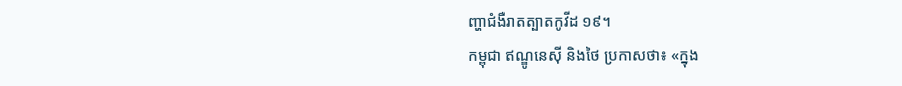ញ្ហាជំងឺរាតត្បាតកូវីដ ១៩។
កម្ពុជា ឥណ្ឌូនេស៊ី និងថៃ ប្រកាសថា៖ «ក្នុង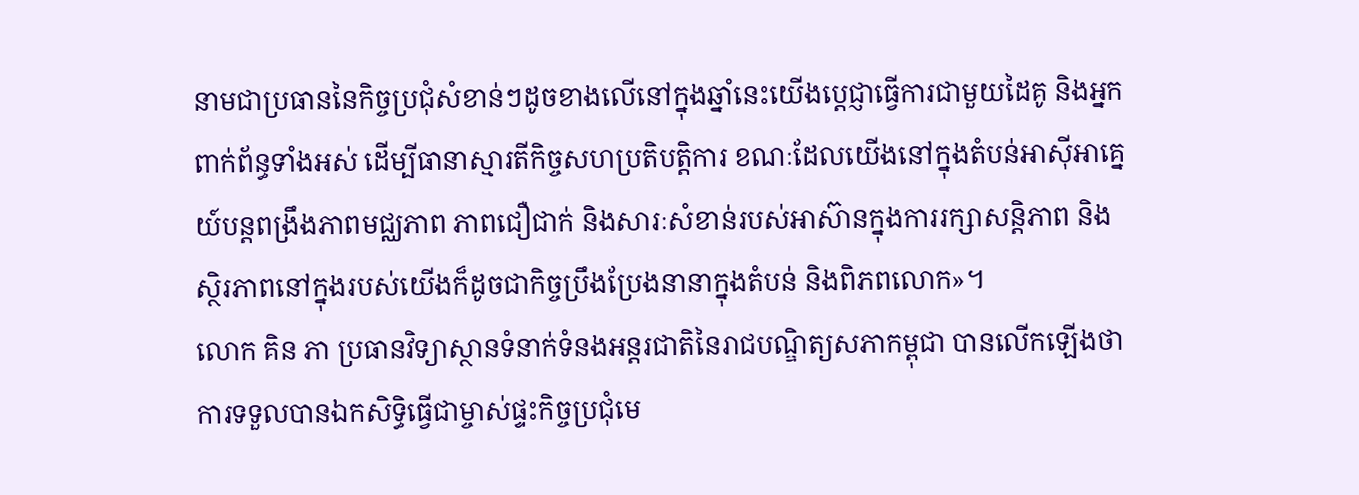នាមជាប្រធាននៃកិច្ចប្រជុំសំខាន់ៗដូចខាងលើនៅក្នុងឆ្នាំនេះយើងប្តេជ្ញាធ្វើការជាមួយដៃគូ និងអ្នកពាក់ព័ន្ធទាំងអស់ ដើម្បីធានាស្មារតីកិច្ចសហប្រតិបត្តិការ ខណៈដែលយើងនៅក្នុងតំបន់អាស៊ីអាគ្នេយ៍បន្តពង្រឹងភាពមជ្ឈភាព ភាពជឿជាក់ និងសារៈសំខាន់របស់អាស៊ានក្នុងការរក្សាសន្តិភាព និងស្ថិរភាពនៅក្នុងរបស់យើងក៏ដូចជាកិច្ចប្រឹងប្រែងនានាក្នុងតំបន់ និងពិភពលោក»។
លោក គិន ភា ប្រធានវិទ្យាស្ថានទំនាក់ទំនងអន្តរជាតិនៃរាជបណិ្ឌត្យសភាកម្ពុជា បានលើកឡើងថា ការទទួលបានឯកសិទ្ធិធ្វើជាម្ចាស់ផ្ទះកិច្ចប្រជុំមេ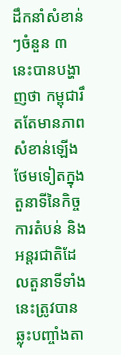ដឹកនាំសំខាន់ៗចំនួន ៣ នេះបានបង្ហាញថា កម្ពុជារឹតតែមានភាពសំខាន់ឡើងថែមទៀតក្នុងតួនាទីនៃកិច្ចការតំបន់ និងអន្តរជាតិដែលតួនាទីទាំងនេះត្រូវបានឆ្លុះបញ្ចាំងតា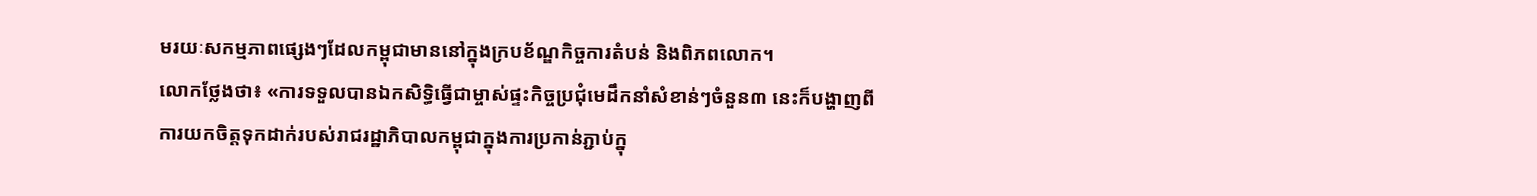មរយៈសកម្មភាពផ្សេងៗដែលកម្ពុជាមាននៅក្នុងក្របខ័ណ្ឌកិច្ចការតំបន់ និងពិភពលោក។
លោកថ្លែងថា៖ «ការទទួលបានឯកសិទ្ធិធ្វើជាម្ចាស់ផ្ទះកិច្ចប្រជុំមេដឹកនាំសំខាន់ៗចំនួន៣ នេះក៏បង្ហាញពីការយកចិត្ដទុកដាក់របស់រាជរដ្ឋាភិបាលកម្ពុជាក្នុងការប្រកាន់ភ្ជាប់ក្នុ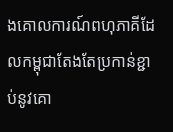ងគោលការណ៍ពហុភាគីដែលកម្ពុជាតែងតែប្រកាន់ខ្ជាប់នូវគោ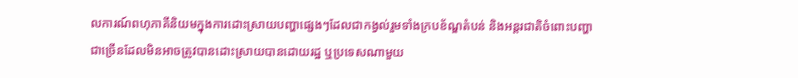លការណ៍ពហុភាគីនិយមក្នុងការដោះស្រាយបញ្ហាផ្សេងៗដែលជាកង្វល់រួមទាំងក្របខ័ណ្ឌតំបន់ និងអន្តរជាតិចំពោះបញ្ហាជាច្រើនដែលមិនអាចត្រូវបានដោះស្រាយបានដោយរដ្ឋ ឬប្រទេសណាមួយ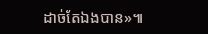ដាច់តែឯងបាន»៕